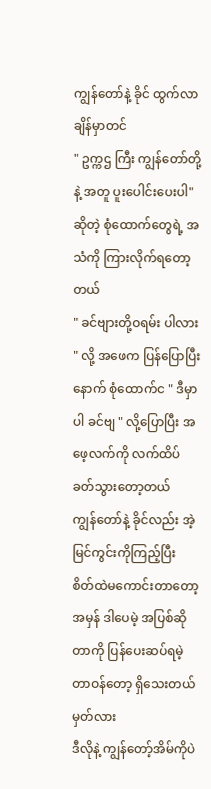ကျွန်တော်နဲ့ ခိုင် ထွက်လာချိန်မှာတင်
" ဥက္ကဌ ကြီး ကျွန်တော်တို့ နဲ့ အတူ ပူးပေါင်းပေးပါ" ဆိုတဲ့ စုံထောက်တွေရဲ့ အသံကို ကြားလိုက်ရတော့တယ်
" ခင်ဗျားတို့ဝရမ်း ပါလား " လို့ အဖေက ပြန်ပြောပြီး နောက် စုံထောက်င " ဒီမှာပါ ခင်ဗျ " လို့ပြောပြီး အဖေ့လက်ကို လက်ထိပ်ခတ်သွားတော့တယ်
ကျွန်တော်နဲ့ ခိုင်လည်း အဲ့မြင်ကွင်းကိုကြည့်ပြီး စိတ်ထဲမကောင်းတာတော့ အမှန် ဒါပေမဲ့ အပြစ်ဆိုတာကို ပြန်ပေးဆပ်ရမဲ့ တာဝန်တော့ ရှိသေးတယ်မှတ်လား
ဒီလိုနဲ့ ကျွန်တော့်အိမ်ကိုပဲ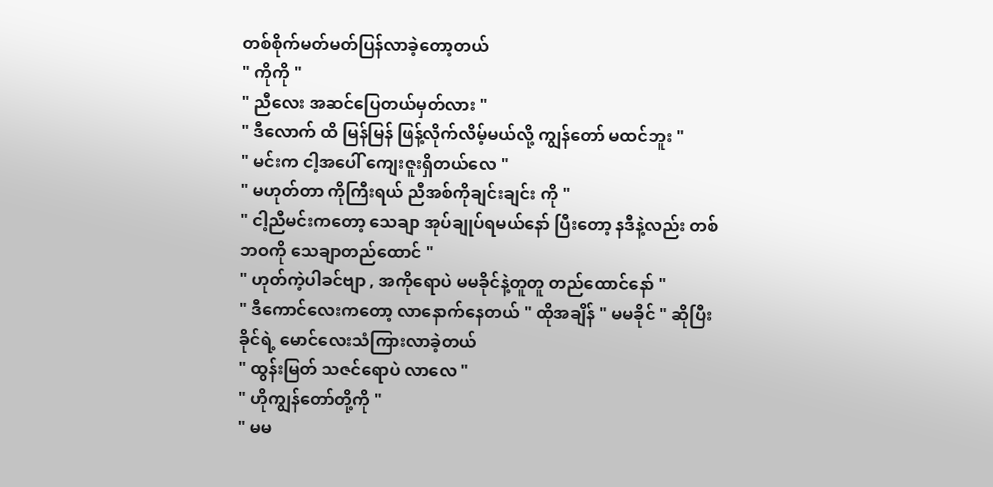တစ်စိုက်မတ်မတ်ပြန်လာခဲ့တော့တယ်
" ကိုကို "
" ညီလေး အဆင်ပြေတယ်မှတ်လား "
" ဒီလောက် ထိ မြန်မြန် ဖြန့်လိုက်လိမ့်မယ်လို့ ကျွန်တော် မထင်ဘူး "
" မင်းက ငါ့အပေါ် ကျေးဇူးရှိတယ်လေ "
" မဟုတ်တာ ကိုကြီးရယ် ညီအစ်ကိုချင်းချင်း ကို "
" ငါ့ညီမင်းကတော့ သေချာ အုပ်ချုပ်ရမယ်နော် ပြီးတော့ နဒီနဲ့လည်း တစ်ဘဝကို သေချာတည်ထောင် "
" ဟုတ်ကဲ့ပါခင်ဗျာ , အကိုရောပဲ မမခိုင်နဲ့တူတူ တည်ထောင်နော် "
" ဒီကောင်လေးကတော့ လာနောက်နေတယ် " ထိုအချိန် " မမခိုင် " ဆိုပြီး ခိုင်ရဲ့ မောင်လေးသံကြားလာခဲ့တယ်
" ထွန်းမြတ် သဇင်ရောပဲ လာလေ "
" ဟိုကျွန်တော်တို့ကို "
" မမ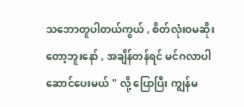သဘောတူပါတယ်ကွယ် , စိတ်လုံးဝမဆိုးတော့ဘူးနော် , အချိန်တန်ရင် မင်ဂလာပါဆောင်ပေးမယ် " လို့ ပြောပြီး ကျွန်မ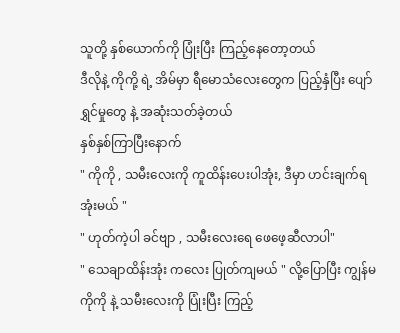သူတို့ နှစ်ယောက်ကို ပြုံးပြီး ကြည့်နေတော့တယ်
ဒီလိုနဲ့ ကိုကို့ ရဲ့ အိမ်မှာ ရီမောသံလေးတွေက ပြည့်နှံပြီး ပျော်ရွှင်မှုတွေ နဲ့ အဆုံးသတ်ခဲ့တယ်
နှစ်နှစ်ကြာပြီးနောက်
" ကိုကို , သမီးလေးကို ကူထိန်းပေးပါအုံး, ဒီမှာ ဟင်းချက်ရအုံးမယ် "
" ဟုတ်ကဲ့ပါ ခင်ဗျာ , သမီးလေးရေ ဖေဖေ့ဆီလာပါ"
" သေချာထိန်းအုံး ကလေး ပြုတ်ကျမယ် " လို့ပြောပြီး ကျွန်မ ကိုကို နဲ့ သမီးလေးကို ပြုံးပြီး ကြည့်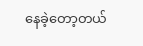နေခဲ့တော့တယ်